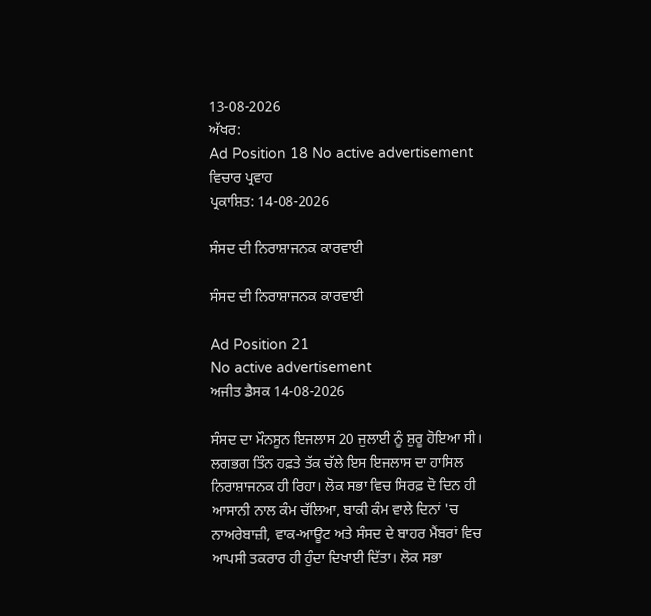13-08-2026
ਅੱਖਰ:
Ad Position 18 No active advertisement
ਵਿਚਾਰ ਪ੍ਰਵਾਹ
ਪ੍ਰਕਾਸ਼ਿਤ: 14-08-2026

ਸੰਸਦ ਦੀ ਨਿਰਾਸ਼ਾਜਨਕ ਕਾਰਵਾਈ

ਸੰਸਦ ਦੀ ਨਿਰਾਸ਼ਾਜਨਕ ਕਾਰਵਾਈ

Ad Position 21
No active advertisement
ਅਜੀਤ ਡੈਸਕ 14-08-2026

ਸੰਸਦ ਦਾ ਮੌਨਸੂਨ ਇਜਲਾਸ 20 ਜੁਲਾਈ ਨੂੰ ਸ਼ੁਰੂ ਹੋਇਆ ਸੀ। ਲਗਭਗ ਤਿੰਨ ਹਫ਼ਤੇ ਤੱਕ ਚੱਲੇ ਇਸ ਇਜਲਾਸ ਦਾ ਹਾਸਿਲ ਨਿਰਾਸ਼ਾਜਨਕ ਹੀ ਰਿਹਾ। ਲੋਕ ਸਭਾ ਵਿਚ ਸਿਰਫ਼ ਦੋ ਦਿਨ ਹੀ ਆਸਾਨੀ ਨਾਲ ਕੰਮ ਚੱਲਿਆ, ਬਾਕੀ ਕੰਮ ਵਾਲੇ ਦਿਨਾਂ 'ਚ ਨਾਅਰੇਬਾਜ਼ੀ, ਵਾਕ-ਆਊਟ ਅਤੇ ਸੰਸਦ ਦੇ ਬਾਹਰ ਮੈਂਬਰਾਂ ਵਿਚ ਆਪਸੀ ਤਕਰਾਰ ਹੀ ਹੁੰਦਾ ਦਿਖਾਈ ਦਿੱਤਾ। ਲੋਕ ਸਭਾ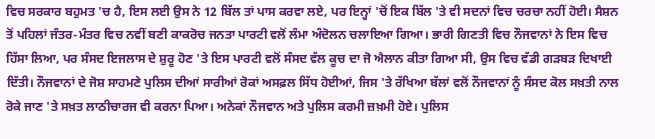ਵਿਚ ਸਰਕਾਰ ਬਹੁਮਤ 'ਚ ਹੈ, ਇਸ ਲਈ ਉਸ ਨੇ 12 ਬਿੱਲ ਤਾਂ ਪਾਸ ਕਰਵਾ ਲਏ, ਪਰ ਇਨ੍ਹਾਂ 'ਚੋਂ ਇਕ ਬਿੱਲ 'ਤੇ ਵੀ ਸਦਨਾਂ ਵਿਚ ਚਰਚਾ ਨਹੀਂ ਹੋਈ। ਸੈਸ਼ਨ ਤੋਂ ਪਹਿਲਾਂ ਜੰਤਰ-ਮੰਤਰ ਵਿਚ ਨਵੀਂ ਬਣੀ ਕਾਕਰੋਚ ਜਨਤਾ ਪਾਰਟੀ ਵਲੋਂ ਲੰਮਾ ਅੰਦੋਲਨ ਚਲਾਇਆ ਗਿਆ। ਭਾਰੀ ਗਿਣਤੀ ਵਿਚ ਨੌਜਵਾਨਾਂ ਨੇ ਇਸ ਵਿਚ ਹਿੱਸਾ ਲਿਆ, ਪਰ ਸੰਸਦ ਇਜਲਾਸ ਦੇ ਸ਼ੁਰੂ ਹੋਣ 'ਤੇ ਇਸ ਪਾਰਟੀ ਵਲੋਂ ਸੰਸਦ ਵੱਲ ਕੂਚ ਦਾ ਜੋ ਐਲਾਨ ਕੀਤਾ ਗਿਆ ਸੀ, ਉਸ ਵਿਚ ਵੱਡੀ ਗੜਬੜ ਦਿਖਾਈ ਦਿੱਤੀ। ਨੌਜਵਾਨਾਂ ਦੇ ਜੋਸ਼ ਸਾਹਮਣੇ ਪੁਲਿਸ ਦੀਆਂ ਸਾਰੀਆਂ ਰੋਕਾਂ ਅਸਫ਼ਲ ਸਿੱਧ ਹੋਈਆਂ, ਜਿਸ 'ਤੇ ਰੱਖਿਆ ਬੱਲਾਂ ਵਲੋਂ ਨੌਜਵਾਨਾਂ ਨੂੰ ਸੰਸਦ ਕੋਲ ਸਖ਼ਤੀ ਨਾਲ ਰੋਕੇ ਜਾਣ 'ਤੇ ਸਖ਼ਤ ਲਾਠੀਚਾਰਜ ਵੀ ਕਰਨਾ ਪਿਆ। ਅਨੇਕਾਂ ਨੌਜਵਾਨ ਅਤੇ ਪੁਲਿਸ ਕਰਮੀ ਜ਼ਖ਼ਮੀ ਹੋਏ। ਪੁਲਿਸ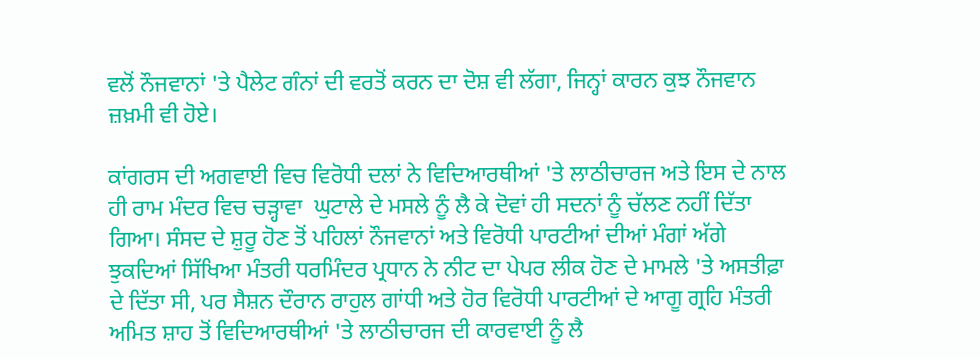ਵਲੋਂ ਨੌਜਵਾਨਾਂ 'ਤੇ ਪੈਲੇਟ ਗੰਨਾਂ ਦੀ ਵਰਤੋਂ ਕਰਨ ਦਾ ਦੋਸ਼ ਵੀ ਲੱਗਾ, ਜਿਨ੍ਹਾਂ ਕਾਰਨ ਕੁਝ ਨੌਜਵਾਨ ਜ਼ਖ਼ਮੀ ਵੀ ਹੋਏ।

ਕਾਂਗਰਸ ਦੀ ਅਗਵਾਈ ਵਿਚ ਵਿਰੋਧੀ ਦਲਾਂ ਨੇ ਵਿਦਿਆਰਥੀਆਂ 'ਤੇ ਲਾਠੀਚਾਰਜ ਅਤੇ ਇਸ ਦੇ ਨਾਲ ਹੀ ਰਾਮ ਮੰਦਰ ਵਿਚ ਚੜ੍ਹਾਵਾ  ਘੁਟਾਲੇ ਦੇ ਮਸਲੇ ਨੂੰ ਲੈ ਕੇ ਦੋਵਾਂ ਹੀ ਸਦਨਾਂ ਨੂੰ ਚੱਲਣ ਨਹੀਂ ਦਿੱਤਾ ਗਿਆ। ਸੰਸਦ ਦੇ ਸ਼ੁਰੂ ਹੋਣ ਤੋਂ ਪਹਿਲਾਂ ਨੌਜਵਾਨਾਂ ਅਤੇ ਵਿਰੋਧੀ ਪਾਰਟੀਆਂ ਦੀਆਂ ਮੰਗਾਂ ਅੱਗੇ ਝੁਕਦਿਆਂ ਸਿੱਖਿਆ ਮੰਤਰੀ ਧਰਮਿੰਦਰ ਪ੍ਰਧਾਨ ਨੇ ਨੀਟ ਦਾ ਪੇਪਰ ਲੀਕ ਹੋਣ ਦੇ ਮਾਮਲੇ 'ਤੇ ਅਸਤੀਫ਼ਾ ਦੇ ਦਿੱਤਾ ਸੀ, ਪਰ ਸੈਸ਼ਨ ਦੌਰਾਨ ਰਾਹੁਲ ਗਾਂਧੀ ਅਤੇ ਹੋਰ ਵਿਰੋਧੀ ਪਾਰਟੀਆਂ ਦੇ ਆਗੂ ਗ੍ਰਹਿ ਮੰਤਰੀ ਅਮਿਤ ਸ਼ਾਹ ਤੋਂ ਵਿਦਿਆਰਥੀਆਂ 'ਤੇ ਲਾਠੀਚਾਰਜ ਦੀ ਕਾਰਵਾਈ ਨੂੰ ਲੈ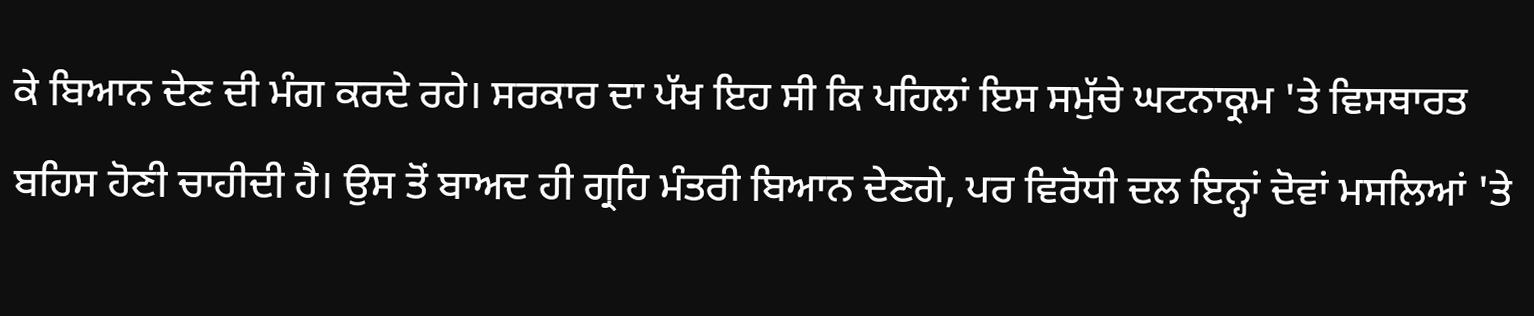ਕੇ ਬਿਆਨ ਦੇਣ ਦੀ ਮੰਗ ਕਰਦੇ ਰਹੇ। ਸਰਕਾਰ ਦਾ ਪੱਖ ਇਹ ਸੀ ਕਿ ਪਹਿਲਾਂ ਇਸ ਸਮੁੱਚੇ ਘਟਨਾਕ੍ਰਮ 'ਤੇ ਵਿਸਥਾਰਤ ਬਹਿਸ ਹੋਣੀ ਚਾਹੀਦੀ ਹੈ। ਉਸ ਤੋਂ ਬਾਅਦ ਹੀ ਗ੍ਰਹਿ ਮੰਤਰੀ ਬਿਆਨ ਦੇਣਗੇ, ਪਰ ਵਿਰੋਧੀ ਦਲ ਇਨ੍ਹਾਂ ਦੋਵਾਂ ਮਸਲਿਆਂ 'ਤੇ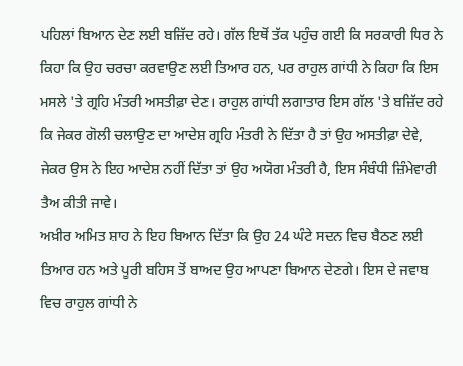ਪਹਿਲਾਂ ਬਿਆਨ ਦੇਣ ਲਈ ਬਜ਼ਿੱਦ ਰਹੇ। ਗੱਲ ਇਥੋਂ ਤੱਕ ਪਹੁੰਚ ਗਈ ਕਿ ਸਰਕਾਰੀ ਧਿਰ ਨੇ ਕਿਹਾ ਕਿ ਉਹ ਚਰਚਾ ਕਰਵਾਉਣ ਲਈ ਤਿਆਰ ਹਨ, ਪਰ ਰਾਹੁਲ ਗਾਂਧੀ ਨੇ ਕਿਹਾ ਕਿ ਇਸ ਮਸਲੇ 'ਤੇ ਗ੍ਰਹਿ ਮੰਤਰੀ ਅਸਤੀਫ਼ਾ ਦੇਣ। ਰਾਹੁਲ ਗਾਂਧੀ ਲਗਾਤਾਰ ਇਸ ਗੱਲ 'ਤੇ ਬਜ਼ਿੱਦ ਰਹੇ ਕਿ ਜੇਕਰ ਗੋਲੀ ਚਲਾਉਣ ਦਾ ਆਦੇਸ਼ ਗ੍ਰਹਿ ਮੰਤਰੀ ਨੇ ਦਿੱਤਾ ਹੈ ਤਾਂ ਉਹ ਅਸਤੀਫ਼ਾ ਦੇਵੇ, ਜੇਕਰ ਉਸ ਨੇ ਇਹ ਆਦੇਸ਼ ਨਹੀਂ ਦਿੱਤਾ ਤਾਂ ਉਹ ਅਯੋਗ ਮੰਤਰੀ ਹੈ, ਇਸ ਸੰਬੰਧੀ ਜ਼ਿੰਮੇਵਾਰੀ ਤੈਅ ਕੀਤੀ ਜਾਵੇ।
ਅਖ਼ੀਰ ਅਮਿਤ ਸ਼ਾਹ ਨੇ ਇਹ ਬਿਆਨ ਦਿੱਤਾ ਕਿ ਉਹ 24 ਘੰਟੇ ਸਦਨ ਵਿਚ ਬੈਠਣ ਲਈ ਤਿਆਰ ਹਨ ਅਤੇ ਪੂਰੀ ਬਹਿਸ ਤੋਂ ਬਾਅਦ ਉਹ ਆਪਣਾ ਬਿਆਨ ਦੇਣਗੇ। ਇਸ ਦੇ ਜਵਾਬ ਵਿਚ ਰਾਹੁਲ ਗਾਂਧੀ ਨੇ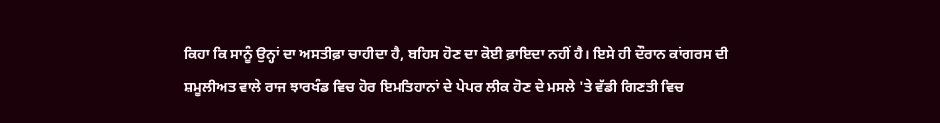ਕਿਹਾ ਕਿ ਸਾਨੂੰ ਉਨ੍ਹਾਂ ਦਾ ਅਸਤੀਫ਼ਾ ਚਾਹੀਦਾ ਹੈ, ਬਹਿਸ ਹੋਣ ਦਾ ਕੋਈ ਫ਼ਾਇਦਾ ਨਹੀਂ ਹੈ। ਇਸੇ ਹੀ ਦੌਰਾਨ ਕਾਂਗਰਸ ਦੀ ਸ਼ਮੂਲੀਅਤ ਵਾਲੇ ਰਾਜ ਝਾਰਖੰਡ ਵਿਚ ਹੋਰ ਇਮਤਿਹਾਨਾਂ ਦੇ ਪੇਪਰ ਲੀਕ ਹੋਣ ਦੇ ਮਸਲੇ 'ਤੇ ਵੱਡੀ ਗਿਣਤੀ ਵਿਚ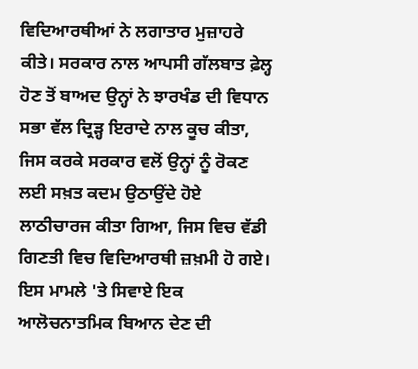ਵਿਦਿਆਰਥੀਆਂ ਨੇ ਲਗਾਤਾਰ ਮੁਜ਼ਾਹਰੇ ਕੀਤੇ। ਸਰਕਾਰ ਨਾਲ ਆਪਸੀ ਗੱਲਬਾਤ ਫ਼ੇਲ੍ਹ ਹੋਣ ਤੋਂ ਬਾਅਦ ਉਨ੍ਹਾਂ ਨੇ ਝਾਰਖੰਡ ਦੀ ਵਿਧਾਨ ਸਭਾ ਵੱਲ ਦ੍ਰਿੜ੍ਹ ਇਰਾਦੇ ਨਾਲ ਕੂਚ ਕੀਤਾ, ਜਿਸ ਕਰਕੇ ਸਰਕਾਰ ਵਲੋਂ ਉਨ੍ਹਾਂ ਨੂੰ ਰੋਕਣ ਲਈ ਸਖ਼ਤ ਕਦਮ ਉਠਾਉਂਦੇ ਹੋਏ ਲਾਠੀਚਾਰਜ ਕੀਤਾ ਗਿਆ, ਜਿਸ ਵਿਚ ਵੱਡੀ ਗਿਣਤੀ ਵਿਚ ਵਿਦਿਆਰਥੀ ਜ਼ਖ਼ਮੀ ਹੋ ਗਏ। ਇਸ ਮਾਮਲੇ 'ਤੇ ਸਿਵਾਏ ਇਕ ਆਲੋਚਨਾਤਮਿਕ ਬਿਆਨ ਦੇਣ ਦੀ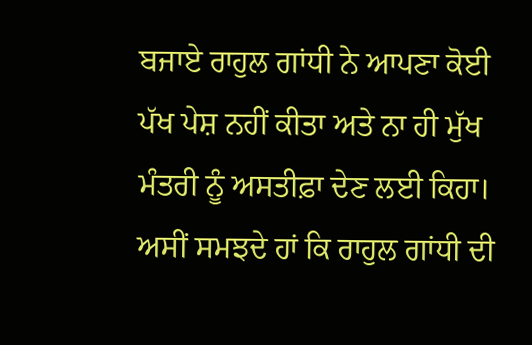ਬਜਾਏ ਰਾਹੁਲ ਗਾਂਧੀ ਨੇ ਆਪਣਾ ਕੋਈ ਪੱਖ ਪੇਸ਼ ਨਹੀਂ ਕੀਤਾ ਅਤੇ ਨਾ ਹੀ ਮੁੱਖ ਮੰਤਰੀ ਨੂੰ ਅਸਤੀਫ਼ਾ ਦੇਣ ਲਈ ਕਿਹਾ।
ਅਸੀਂ ਸਮਝਦੇ ਹਾਂ ਕਿ ਰਾਹੁਲ ਗਾਂਧੀ ਦੀ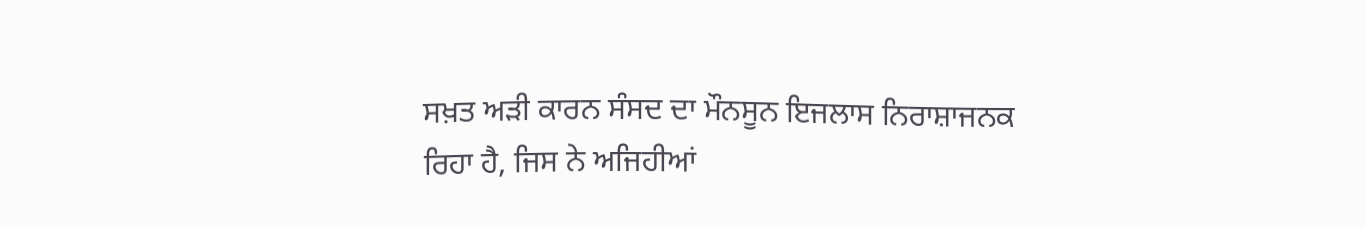ਸਖ਼ਤ ਅੜੀ ਕਾਰਨ ਸੰਸਦ ਦਾ ਮੌਨਸੂਨ ਇਜਲਾਸ ਨਿਰਾਸ਼ਾਜਨਕ ਰਿਹਾ ਹੈ, ਜਿਸ ਨੇ ਅਜਿਹੀਆਂ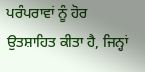ਪਰੰਪਰਾਵਾਂ ਨੂੰ ਹੋਰ ਉਤਸ਼ਾਹਿਤ ਕੀਤਾ ਹੈ, ਜਿਨ੍ਹਾਂ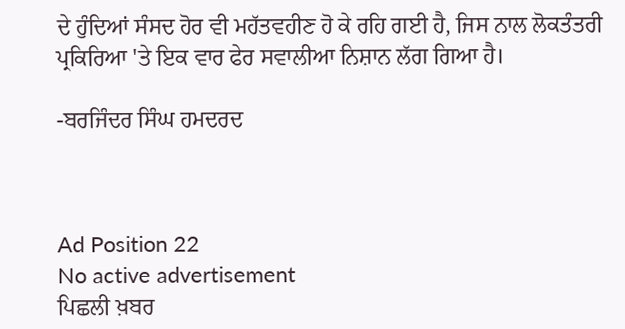ਦੇ ਹੁੰਦਿਆਂ ਸੰਸਦ ਹੋਰ ਵੀ ਮਹੱਤਵਹੀਣ ਹੋ ਕੇ ਰਹਿ ਗਈ ਹੈ, ਜਿਸ ਨਾਲ ਲੋਕਤੰਤਰੀ ਪ੍ਰਕਿਰਿਆ 'ਤੇ ਇਕ ਵਾਰ ਫੇਰ ਸਵਾਲੀਆ ਨਿਸ਼ਾਨ ਲੱਗ ਗਿਆ ਹੈ।

-ਬਰਜਿੰਦਰ ਸਿੰਘ ਹਮਦਰਦ



Ad Position 22
No active advertisement
ਪਿਛਲੀ ਖ਼ਬਰ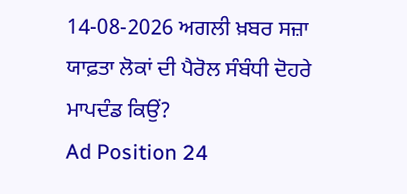14-08-2026 ਅਗਲੀ ਖ਼ਬਰ ਸਜ਼ਾ ਯਾਫ਼ਤਾ ਲੋਕਾਂ ਦੀ ਪੈਰੋਲ ਸੰਬੰਧੀ ਦੋਹਰੇ ਮਾਪਦੰਡ ਕਿਉਂ?
Ad Position 24